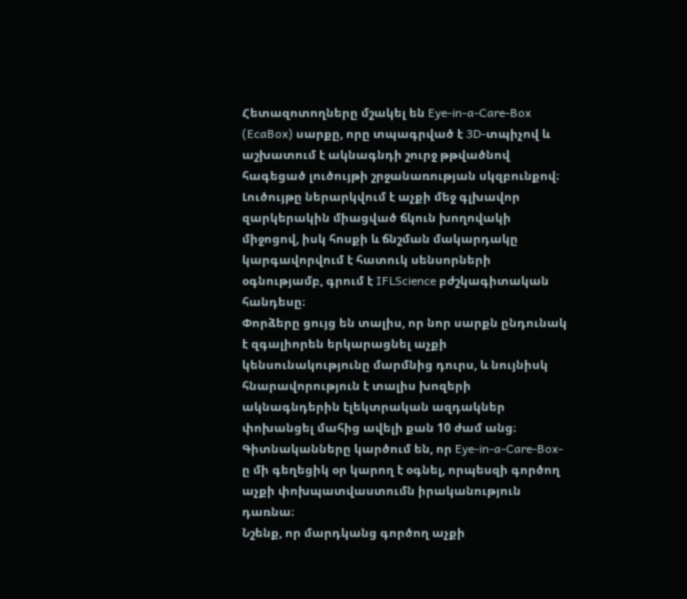Հետազոտողները մշակել են Eye-in-a-Care-Box (EcaBox) սարքը, որը տպագրված է 3D-տպիչով և աշխատում է ակնագնդի շուրջ թթվածնով հագեցած լուծույթի շրջանառության սկզբունքով։ Լուծույթը ներարկվում է աչքի մեջ գլխավոր զարկերակին միացված ճկուն խողովակի միջոցով, իսկ հոսքի և ճնշման մակարդակը կարգավորվում է հատուկ սենսորների օգնությամբ, գրում է IFLScience բժշկագիտական հանդեսը։
Փորձերը ցույց են տալիս, որ նոր սարքն ընդունակ է զգալիորեն երկարացնել աչքի կենսունակությունը մարմնից դուրս, և նույնիսկ հնարավորություն է տալիս խոզերի ակնագնդերին էլեկտրական ազդակներ փոխանցել մահից ավելի քան 10 ժամ անց։ Գիտնականները կարծում են, որ Eye-in-a-Care-Box-ը մի գեղեցիկ օր կարող է օգնել, որպեսզի գործող աչքի փոխպատվաստումն իրականություն դառնա։
Նշենք, որ մարդկանց գործող աչքի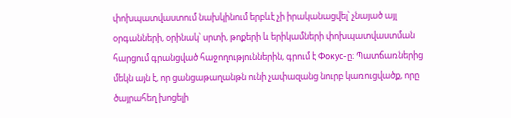փոխպատվաստում նախկինում երբևէ չի իրականացվել՝ չնայած այլ օրգանների, օրինակ՝ սրտի, թոքերի և երիկամների փոխպատվաստման հարցում գրանցված հաջողություններին, գրում է Фокус-ը։ Պատճառներից մեկն այն է, որ ցանցաթաղանթն ունի չափազանց նուրբ կառուցվածք, որը ծայրահեղ խոցելի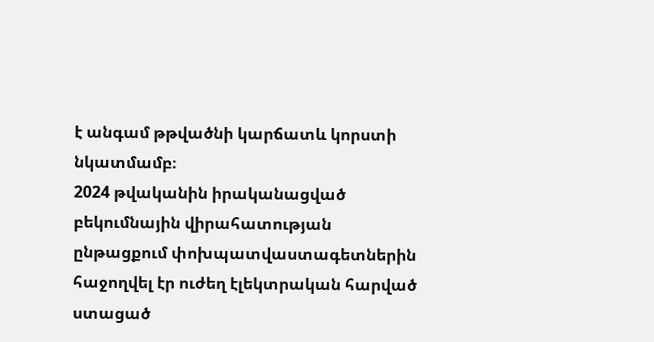է անգամ թթվածնի կարճատև կորստի նկատմամբ։
2024 թվականին իրականացված բեկումնային վիրահատության ընթացքում փոխպատվաստագետներին հաջողվել էր ուժեղ էլեկտրական հարված ստացած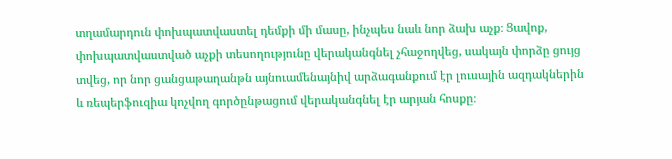տղամարդուն փոխպատվաստել դեմքի մի մասը, ինչպես նաև նոր ձախ աչք։ Ցավոք, փոխպատվաստված աչքի տեսողությունը վերականգնել չհաջողվեց, սակայն փորձը ցույց տվեց, որ նոր ցանցաթաղանթն այնուամենայնիվ արձագանքում էր լուսային ազդակներին և ռեպերֆուզիա կոչվող գործընթացում վերականգնել էր արյան հոսքը։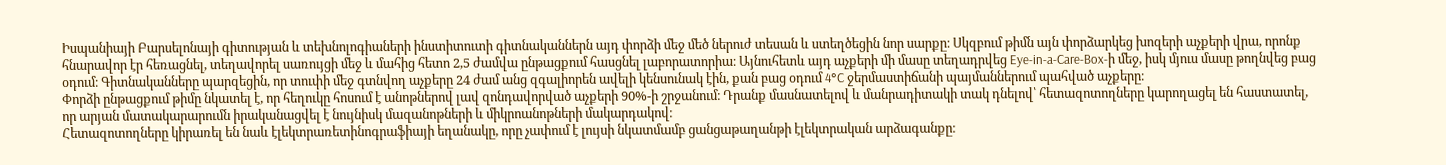Իսպանիայի Բարսելոնայի գիտության և տեխնոլոգիաների ինստիտուտի գիտնականներն այդ փորձի մեջ մեծ ներուժ տեսան և ստեղծեցին նոր սարքը։ Սկզբում թիմն այն փորձարկեց խոզերի աչքերի վրա, որոնք հնարավոր էր հեռացնել, տեղավորել սառույցի մեջ և մահից հետո 2,5 ժամվա ընթացքում հասցնել լաբորատորիա։ Այնուհետև այդ աչքերի մի մասը տեղադրվեց Eye-in-a-Care-Box-ի մեջ, իսկ մյուս մասը թողնվեց բաց օդում։ Գիտնականները պարզեցին, որ տուփի մեջ գտնվող աչքերը 24 ժամ անց զգալիորեն ավելի կենսունակ էին, քան բաց օդում 4°C ջերմաստիճանի պայմաններում պահված աչքերը։
Փորձի ընթացքում թիմը նկատել է, որ հեղուկը հոսում է անոթներով լավ զոնդավորված աչքերի 90%-ի շրջանում։ Դրանք մասնատելով և մանրադիտակի տակ դնելով՝ հետազոտողները կարողացել են հաստատել, որ արյան մատակարարումն իրականացվել է նույնիսկ մազանոթների և միկրոանոթների մակարդակով։
Հետազոտողները կիրառել են նաև էլեկտրառետինոգրաֆիայի եղանակը, որը չափում է լույսի նկատմամբ ցանցաթաղանթի էլեկտրական արձագանքը։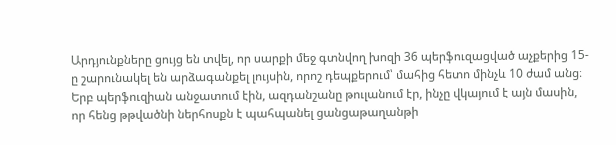Արդյունքները ցույց են տվել, որ սարքի մեջ գտնվող խոզի 36 պերֆուզացված աչքերից 15-ը շարունակել են արձագանքել լույսին, որոշ դեպքերում՝ մահից հետո մինչև 10 ժամ անց։ Երբ պերֆուզիան անջատում էին, ազդանշանը թուլանում էր, ինչը վկայում է այն մասին, որ հենց թթվածնի ներհոսքն է պահպանել ցանցաթաղանթի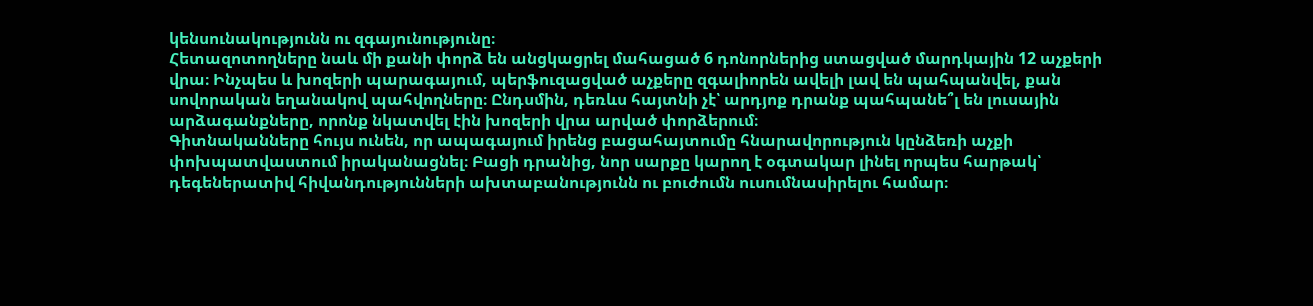կենսունակությունն ու զգայունությունը։
Հետազոտողները նաև մի քանի փորձ են անցկացրել մահացած 6 դոնորներից ստացված մարդկային 12 աչքերի վրա։ Ինչպես և խոզերի պարագայում, պերֆուզացված աչքերը զգալիորեն ավելի լավ են պահպանվել, քան սովորական եղանակով պահվողները։ Ընդսմին, դեռևս հայտնի չէ՝ արդյոք դրանք պահպանե՞լ են լուսային արձագանքները, որոնք նկատվել էին խոզերի վրա արված փորձերում։
Գիտնականները հույս ունեն, որ ապագայում իրենց բացահայտումը հնարավորություն կընձեռի աչքի փոխպատվաստում իրականացնել։ Բացի դրանից, նոր սարքը կարող է օգտակար լինել որպես հարթակ՝ դեգեներատիվ հիվանդությունների ախտաբանությունն ու բուժումն ուսումնասիրելու համար։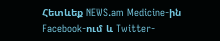Հետևեք NEWS.am Medicine-ին Facebook-ում և Twitter-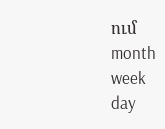ում
month
week
day